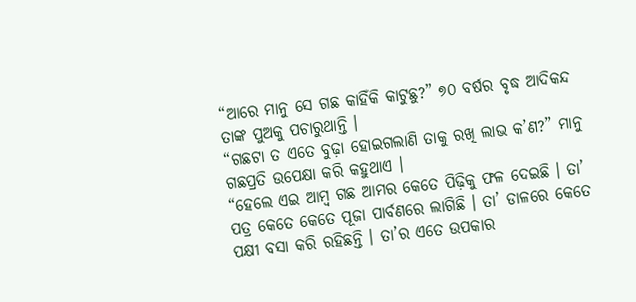“ଆରେ ମାନୁ ସେ ଗଛ କାହିଁକି କାଟୁଛୁ?” ୭୦ ବର୍ଷର ବୃଦ୍ଧ ଆଦିକନ୍ଦ ତାଙ୍କ ପୁଅକୁ ପଚାରୁଥାନ୍ତି ।
“ଗଛଟା ତ ଏତେ ବୁଢ଼ା ହୋଇଗଲାଣି ତାକୁ ରଖି ଲାଭ କ’ଣ?” ମାନୁ ଗଛପ୍ରତି ଉପେକ୍ଷା କରି କହୁଥାଏ ।
“ହେଲେ ଏଇ ଆମ୍ୱ ଗଛ ଆମର କେତେ ପିଢ଼ିକୁ ଫଳ ଦେଇଛି । ତା’ ପତ୍ର କେତେ କେତେ ପୂଜା ପାର୍ବଣରେ ଲାଗିଛି । ତା’ ଡାଳରେ କେତେ ପକ୍ଷୀ ବସା କରି ରହିଛନ୍ତି । ତା’ର ଏତେ ଉପକାର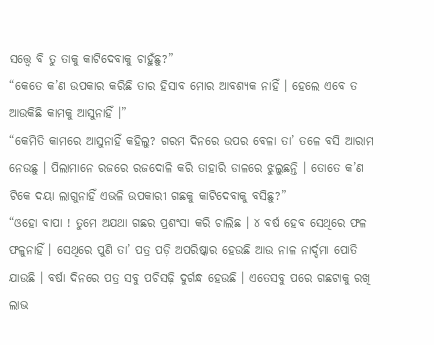ସତ୍ତ୍ୱେ ବି ତୁ ତାକୁ କାଟିଦେବାକୁ ଚାହୁଁଛୁ?”
“କେତେ କ’ଣ ଉପକାର କରିଛି ତାର ହିସାବ ମୋର ଆବଶ୍ୟକ ନାହିଁ । ହେଲେ ଏବେ ତ ଆଉକିଛି କାମକୁ ଆସୁନାହିଁ ।”
“କେମିତି କାମରେ ଆସୁନାହିଁ କହିଲୁ? ଗରମ ଦିନରେ ଉପର ବେଳା ତା’ ତଳେ ବସି ଆରାମ ନେଉଛୁ । ପିଲାମାନେ ରଜରେ ରଜଦୋଳି କରି ତାହାରି ଡାଳରେ ଝୁଲୁଛନ୍ତି । ତୋତେ କ’ଣ ଟିକେ ଦୟା ଲାଗୁନାହିଁ ଏଭଳି ଉପକାରୀ ଗଛକୁ କାଟିଦେବାକୁ ବସିଛୁ?”
“ଓହୋ ବାପା ! ତୁମେ ଅଯଥା ଗଛର ପ୍ରଶଂସା କରି ଚାଲିଛ । ୪ ବର୍ଷ ହେବ ସେଥିରେ ଫଳ ଫଳୁନାହିଁ । ସେଥିରେ ପୁଣି ତା’ ପତ୍ର ପଡ଼ି ଅପରିଷ୍କାର ହେଉଛି ଆଉ ନାଳ ନାର୍ଦ୍ଦମା ପୋତି ଯାଉଛି । ବର୍ଷା ଦିନରେ ପତ୍ର ସବୁ ପଚିସଢ଼ି ଦୁର୍ଗନ୍ଧ ହେଉଛି । ଏତେସବୁ ପରେ ଗଛଟାକୁ ରଖି ଲାଭ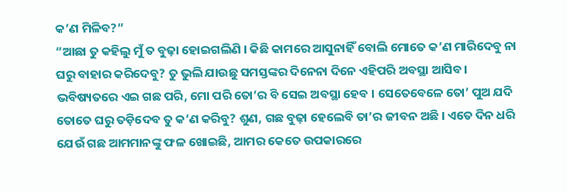କ’ଣ ମିଳିବ?”
“ଆଛା ତୁ କହିଲୁ ମୁଁ ତ ବୁଢ଼ା ହୋଇଗଲିଣି । କିଛି କାମରେ ଆସୁନାହିଁ ବୋଲି ମୋତେ କ’ଣ ମାରିଦେବୁ ନା ଘରୁ ବାହାର କରିଦେବୁ? ତୁ ଭୁଲି ଯାଉଛୁ ସମସ୍ତଙ୍କର ଦିନେନା ଦିନେ ଏହିପରି ଅବସ୍ଥା ଆସିବ । ଭବିଷ୍ୟତରେ ଏଇ ଗଛ ପରି, ମୋ ପରି ତୋ’ର ବି ସେଇ ଅବସ୍ଥା ହେବ । ସେତେବେଳେ ତୋ’ ପୁଅ ଯଦି ତୋତେ ଘରୁ ତଡ଼ିଦେବ ତୁ କ’ଣ କରିବୁ? ଶୁଣ, ଗଛ ବୁଢ଼ା ହେଲେବି ତା’ର ଜୀବନ ଅଛି । ଏତେ ଦିନ ଧରି ଯେଉଁ ଗଛ ଆମମାନଙ୍କୁ ଫଳ ଖୋଇଛି, ଆମର କେତେ ଉପକାରରେ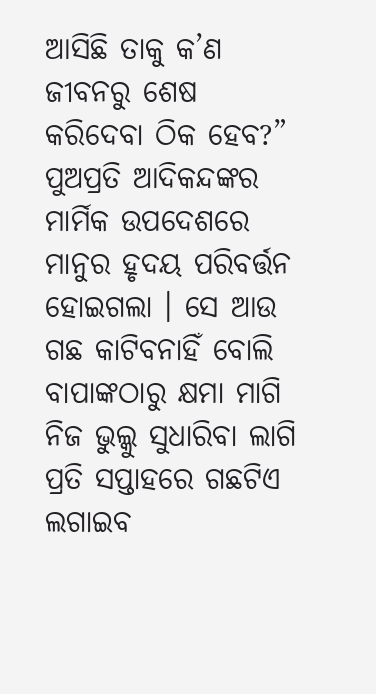ଆସିଛି ତାକୁ କ’ଣ ଜୀବନରୁ ଶେଷ କରିଦେବା ଠିକ ହେବ?”
ପୁଅପ୍ରତି ଆଦିକନ୍ଦଙ୍କର ମାର୍ମିକ ଉପଦେଶରେ ମାନୁର ହୃଦୟ ପରିବର୍ତ୍ତନ ହୋଇଗଲା । ସେ ଆଉ ଗଛ କାଟିବନାହିଁ ବୋଲି ବାପାଙ୍କଠାରୁ କ୍ଷମା ମାଗି ନିଜ ଭୁଲ୍କୁ ସୁଧାରିବା ଲାଗି ପ୍ରତି ସପ୍ତାହରେ ଗଛଟିଏ ଲଗାଇବ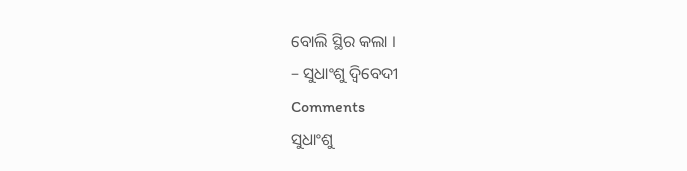ବୋଲି ସ୍ଥିର କଲା ।
– ସୁଧାଂଶୁ ଦ୍ୱିବେଦୀ
Comments
ସୁଧାଂଶୁ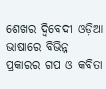ଶେଖର ଦ୍ୱିବେଦୀ ଓଡ଼ିଆ ଭାଷାରେ ବିଭିନ୍ନ ପ୍ରକାରର ଗପ ଓ କବିତା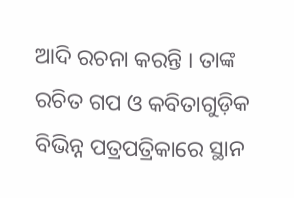ଆଦି ରଚନା କରନ୍ତି । ତାଙ୍କ ରଚିତ ଗପ ଓ କବିତାଗୁଡ଼ିକ ବିଭିନ୍ନ ପତ୍ରପତ୍ରିକାରେ ସ୍ଥାନ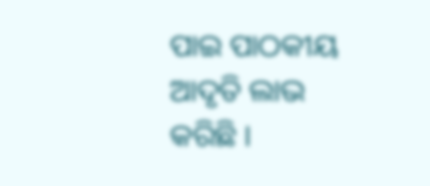ପାଇ ପାଠକୀୟ ଆଦୃତି ଲାଭ କରିଛି ।